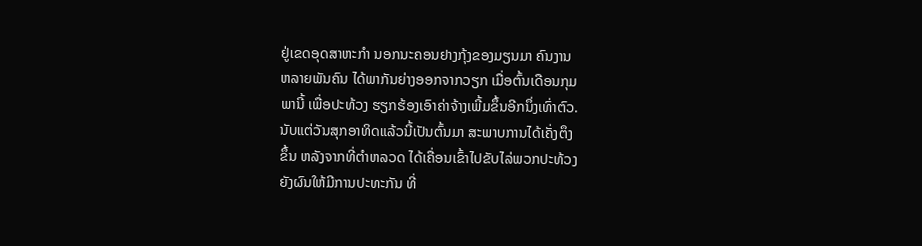ຢູ່ເຂດອຸດສາຫະກຳ ນອກນະຄອນຢາງກຸ້ງຂອງມຽນມາ ຄົນງານ
ຫລາຍພັນຄົນ ໄດ້ພາກັນຍ່າງອອກຈາກວຽກ ເມື່ອຕົ້ນເດືອນກຸມ
ພານີ້ ເພື່ອປະທ້ວງ ຮຽກຮ້ອງເອົາຄ່າຈ້າງເພີ້ມຂຶ້ນອີກນຶ່ງເທົ່າຕົວ.
ນັບແຕ່ວັນສຸກອາທິດແລ້ວນີ້ເປັນຕົ້ນມາ ສະພາບການໄດ້ເຄັ່ງຕຶງ
ຂຶ້ນ ຫລັງຈາກທີ່ຕຳຫລວດ ໄດ້ເຄື່ອນເຂົ້າໄປຂັບໄລ່ພວກປະທ້ວງ
ຍັງຜົນໃຫ້ມີການປະທະກັນ ທີ່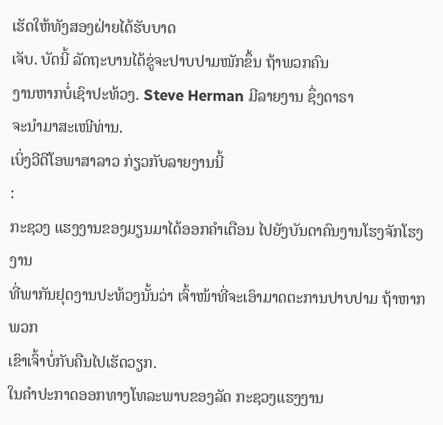ເຮັດໃຫ້ທັງສອງຝ່າຍໄດ້ຮັບບາດ
ເຈັບ. ບັດນີ້ ລັດຖະບານໄດ້ຂູ່ຈະປາບປາມໜັກຂຶ້ນ ຖ້າພວກຄົນ
ງານຫາກບໍ່ເຊົາປະທ້ວງ. Steve Herman ມີລາຍງານ ຊຶ່ງດາຣາ
ຈະນຳມາສະເໜີທ່ານ.
ເບິ່ງວີດີໂອພາສາລາວ ກ່ຽວກັບລາຍງານນີ້
:
ກະຊວງ ແຮງງານຂອງມຽນມາໄດ້ອອກຄຳເຕືອນ ໄປຍັງບັນດາຄົນງານໂຮງຈັກໂຮງງານ
ທີ່ພາກັນຢຸດງານປະທ້ວງນັ້ນວ່າ ເຈົ້າໜ້າທີ່ຈະເອົາມາດຕະການປາບປາມ ຖ້າຫາກພວກ
ເຂົາເຈົ້າບໍ່ກັບຄືນໄປເຮັດວຽກ.
ໃນຄຳປະກາດອອກທາງໂທລະພາບຂອງລັດ ກະຊວງແຮງງານ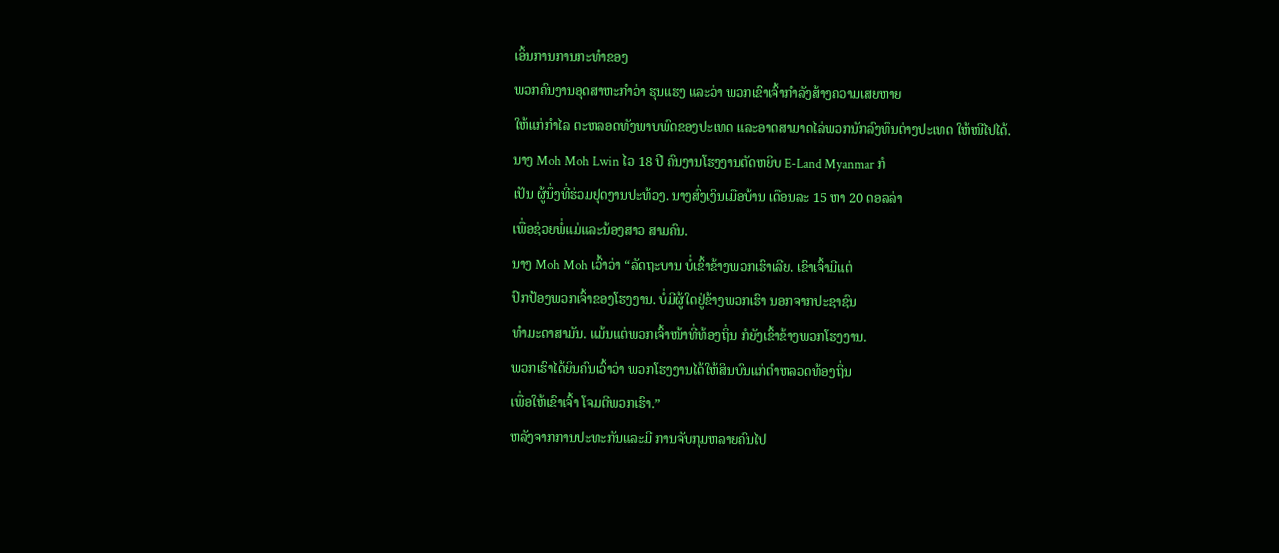ເອິ້ນການການກະທຳຂອງ
ພວກຄົນງານອຸດສາຫະກຳວ່າ ຮຸນແຮງ ແລະວ່າ ພວກເຂົາເຈົ້າກຳລັງສ້າງຄວາມເສຍຫາຍ
ໃຫ້ແກ່ກຳໄລ ຕະຫລອດທັງພາບພົດຂອງປະເທດ ແລະອາດສາມາດໄລ່ພວກນັກລົງທຶນຕ່າງປະເທດ ໃຫ້ໜີໄປໄດ້.
ນາງ Moh Moh Lwin ໄວ 18 ປີ ຄົນງານໂຮງງານຕັດຫຍິບ E-Land Myanmar ກໍ
ເປັນ ຜູ້ນຶ່ງທີ່ຮ່ວມຢຸດງານປະທ້ວງ. ນາງສົ່ງເງິນເມືອບ້ານ ເດືອນລະ 15 ຫາ 20 ດອລລ່າ
ເພື່ອຊ່ວຍພໍ່ແມ່ແລະນ້ອງສາວ ສາມຄົນ.
ນາງ Moh Moh ເວົ້າວ່າ “ລັດຖະບານ ບໍ່ເຂົ້າຂ້າງພວກເຮົາເລີຍ. ເຂົາເຈົ້າມີແຕ່
ປົກປ້ອງພວກເຈົ້າຂອງໂຮງງານ. ບໍ່ມີຜູ້ໃດຢູ່ຂ້າງພວກເຮົາ ນອກຈາກປະຊາຊົນ
ທຳມະດາສາມັນ. ແມ້ນແຕ່ພວກເຈົ້າໜ້າທີ່ທ້ອງຖິ່ນ ກໍຍັງເຂົ້າຂ້າງພວກໂຮງງານ.
ພວກເຮົາໄດ້ຍິນຄົນເວົ້າວ່າ ພວກໂຮງງານໄດ້ໃຫ້ສິນບົນແກ່ຕຳຫລວດທ້ອງຖິ່ນ
ເພື່ອໃຫ້ເຂົາເຈົ້າ ໂຈມຕີພວກເຮົາ.”
ຫລັງຈາກການປະທະກັນແລະມີ ການຈັບກຸມຫລາຍຄົນໄປ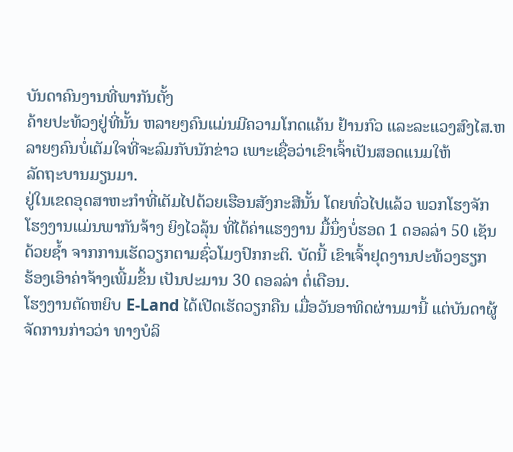ບັນດາຄົນງານທີ່ພາກັນຕັ້ງ
ຄ້າຍປະທ້ວງຢູ່ທີ່ນັ້ນ ຫລາຍໆຄົນແມ່ນມີຄວາມໂກດແຄ້ນ ຢ້ານກົວ ແລະລະແວງສົງໄສ.ຫລາຍໆຄົນບໍ່ເຕັມໃຈທີ່ຈະລົມກັບນັກຂ່າວ ເພາະເຊື່ອວ່າເຂົາເຈົ້າເປັນສອດແນມໃຫ້
ລັດຖະບານມຽນມາ.
ຢູ່ໃນເຂດອຸດສາຫະກຳທີ່ເຕັມໄປດ້ວຍເຮືອນສັງກະສີນັ້ນ ໂດຍທົ່ວໄປແລ້ວ ພວກໂຮງຈັກ
ໂຮງງານແມ່ນພາກັນຈ້າງ ຍິງໄວລຸ້ນ ທີ່ໄດ້ຄ່າແຮງງານ ມື້ນຶ່ງບໍ່ຮອດ 1 ດອລລ່າ 50 ເຊັນ
ດ້ວຍຊ້ຳ ຈາກການເຮັດວຽກຕາມຊົ່ວໂມງປົກກະຕິ. ບັດນີ້ ເຂົາເຈົ້າຢຸດງານປະທ້ວງຮຽກ
ຮ້ອງເອົາຄ່າຈ້າງເພີ້ມຂຶ້ນ ເປັນປະມານ 30 ດອລລ່າ ຕໍ່ເດືອນ.
ໂຮງງານຕັດຫຍິບ E-Land ໄດ້ເປີດເຮັດວຽກຄືນ ເມື່ອວັນອາທິດຜ່ານມານີ້ ແຕ່ບັນດາຜູ້
ຈັດການກ່າວວ່າ ທາງບໍລິ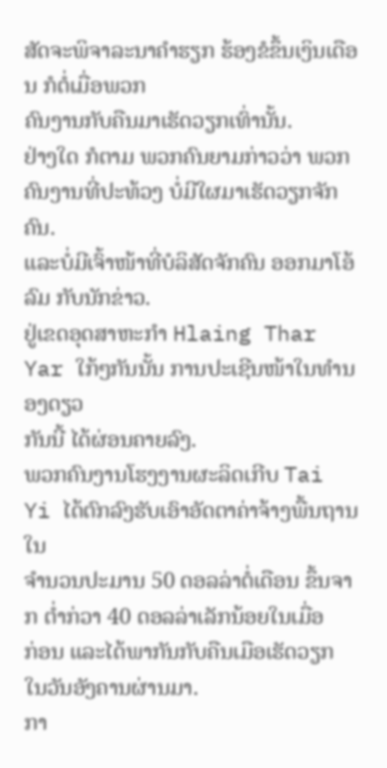ສັດຈະພິຈາລະນາຄຳຮຽກ ຮ້ອງຂໍຂຶ້ນເງິນເດືອນ ກໍຕໍ່ເມື່ອພວກ
ຄົນງານກັບຄືນມາເຮັດວຽກເທົ່ານັ້ນ.
ຢ່າງໃດ ກໍຕາມ ພວກຄົນຍາມກ່າວວ່າ ພວກຄົນງານທີ່ປະທ້ວງ ບໍ່ມີໃຜມາເຮັດວຽກຈັກຄົນ.
ແລະບໍ່ມີເຈົ້າໜ້າທີ່ບໍລິສັດຈັກຄົນ ອອກມາໂອ້ລົມ ກັບນັກຂ່າວ.
ຢູ່ເຂດອຸດສາຫະກຳ Hlaing Thar Yar ໃກ້ໆກັນນັ້ນ ການປະເຊີນໜ້າໃນທຳນອງດຽວ
ກັນນີ້ ໄດ້ຜ່ອນຄາຍລົງ.
ພວກຄົນງານໂຮງງານຜະລິດເກີບ Tai Yi ໄດ້ຕົກລົງຮັບເອົາອັດຕາຄ່າຈ້າງພື້ນຖານ ໃນ
ຈຳນວນປະມານ 50 ດອລລ່າຕໍ່ເດືອນ ຂຶ້ນຈາກ ຕ່ຳກ່ວາ 40 ດອລລ່າເລັກນ້ອຍໃນເມື່ອ
ກ່ອນ ແລະໄດ້ພາກັນກັບຄືນເມືອເຮັດວຽກ ໃນວັນອັງຄານຜ່ານມາ.
ກາ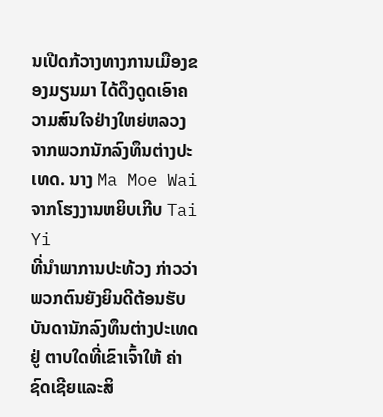ນເປີດກ້ວາງທາງການເມືອງຂອງມຽນມາ ໄດ້ດຶງດູດເອົາຄວາມສົນໃຈຢ່າງໃຫຍ່ຫລວງ
ຈາກພວກນັກລົງທຶນຕ່າງປະເທດ. ນາງ Ma Moe Wai ຈາກໂຮງງານຫຍິບເກີບ Tai Yi
ທີ່ນຳພາການປະທ້ວງ ກ່າວວ່າ ພວກຕົນຍັງຍິນດີຕ້ອນຮັບ ບັນດານັກລົງທຶນຕ່າງປະເທດ
ຢູ່ ຕາບໃດທີ່ເຂົາເຈົ້າໃຫ້ ຄ່າຊົດເຊີຍແລະສິ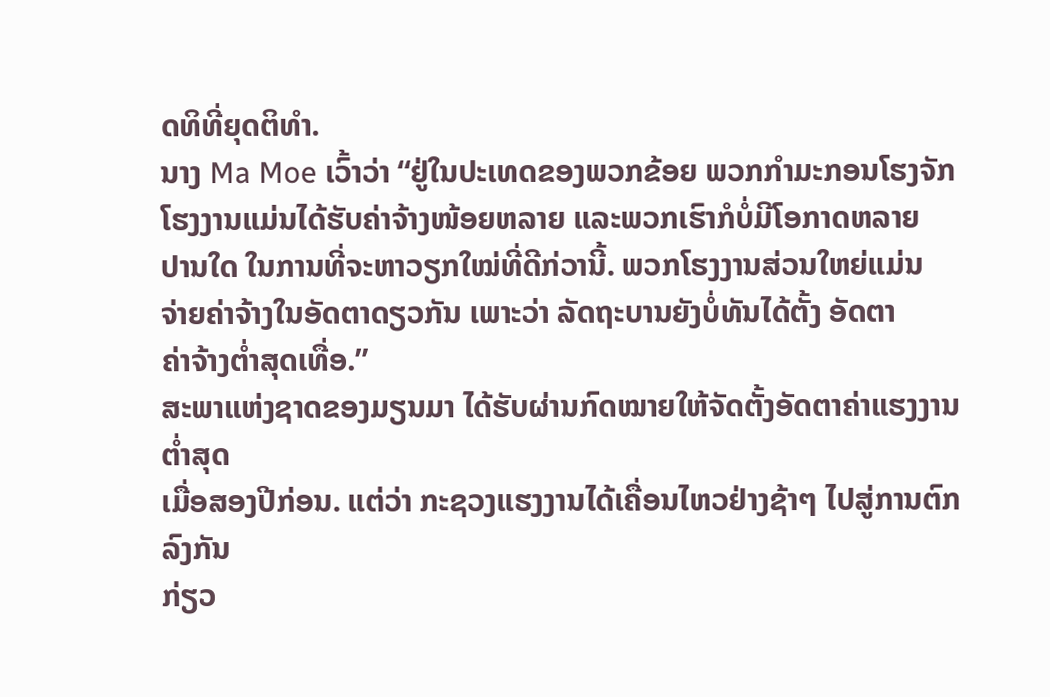ດທິທີ່ຍຸດຕິທຳ.
ນາງ Ma Moe ເວົ້າວ່າ “ຢູ່ໃນປະເທດຂອງພວກຂ້ອຍ ພວກກຳມະກອນໂຮງຈັກ
ໂຮງງານແມ່ນໄດ້ຮັບຄ່າຈ້າງໜ້ອຍຫລາຍ ແລະພວກເຮົາກໍບໍ່ມີໂອກາດຫລາຍ
ປານໃດ ໃນການທີ່ຈະຫາວຽກໃໝ່ທີ່ດີກ່ວານີ້. ພວກໂຮງງານສ່ວນໃຫຍ່ແມ່ນ
ຈ່າຍຄ່າຈ້າງໃນອັດຕາດຽວກັນ ເພາະວ່າ ລັດຖະບານຍັງບໍ່ທັນໄດ້ຕັ້ງ ອັດຕາ
ຄ່າຈ້າງຕ່ຳສຸດເທື່ອ.”
ສະພາແຫ່ງຊາດຂອງມຽນມາ ໄດ້ຮັບຜ່ານກົດໝາຍໃຫ້ຈັດຕັ້ງອັດຕາຄ່າແຮງງານຕ່ຳສຸດ
ເມື່ອສອງປີກ່ອນ. ແຕ່ວ່າ ກະຊວງແຮງງານໄດ້ເຄື່ອນໄຫວຢ່າງຊ້າໆ ໄປສູ່ການຕົກລົງກັນ
ກ່ຽວ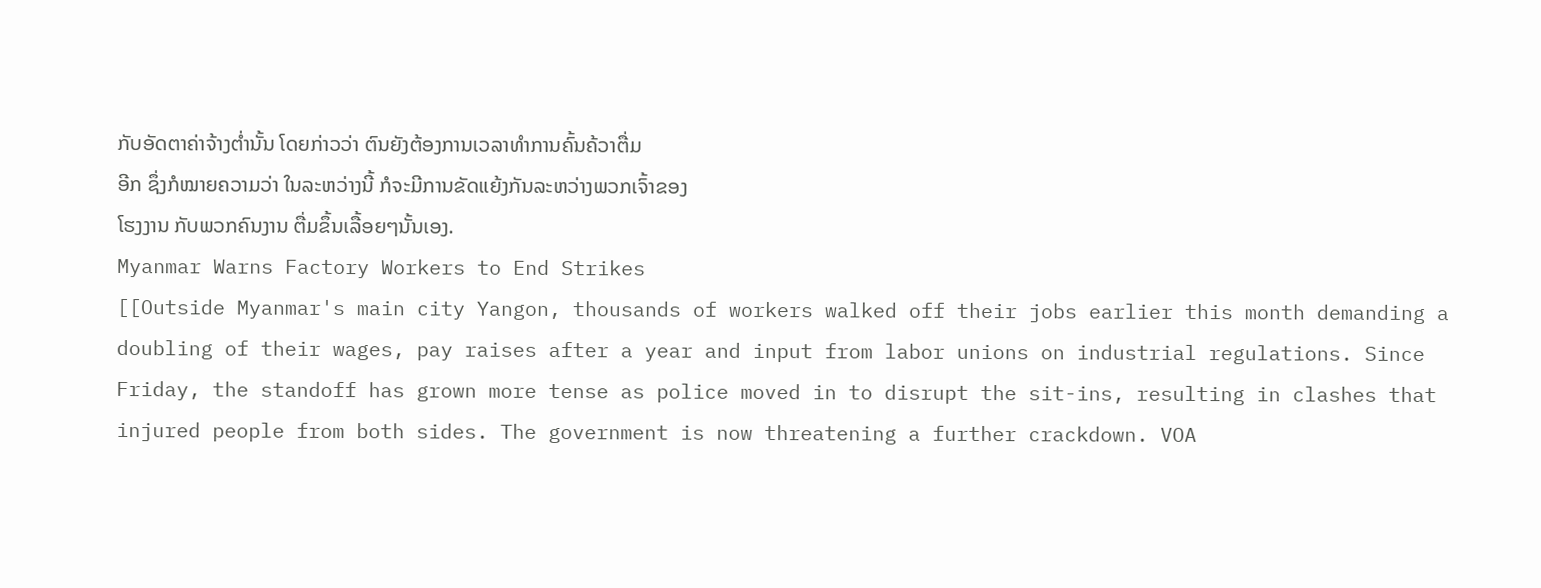ກັບອັດຕາຄ່າຈ້າງຕ່ຳນັ້ນ ໂດຍກ່າວວ່າ ຕົນຍັງຕ້ອງການເວລາທຳການຄົ້ນຄ້ວາຕື່ມ
ອີກ ຊຶ່ງກໍໝາຍຄວາມວ່າ ໃນລະຫວ່າງນີ້ ກໍຈະມີການຂັດແຍ້ງກັນລະຫວ່າງພວກເຈົ້າຂອງ
ໂຮງງານ ກັບພວກຄົນງານ ຕື່ມຂຶ້ນເລື້ອຍໆນັ້ນເອງ.
Myanmar Warns Factory Workers to End Strikes
[[Outside Myanmar's main city Yangon, thousands of workers walked off their jobs earlier this month demanding a doubling of their wages, pay raises after a year and input from labor unions on industrial regulations. Since Friday, the standoff has grown more tense as police moved in to disrupt the sit-ins, resulting in clashes that injured people from both sides. The government is now threatening a further crackdown. VOA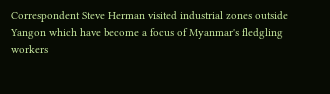Correspondent Steve Herman visited industrial zones outside Yangon which have become a focus of Myanmar's fledgling workers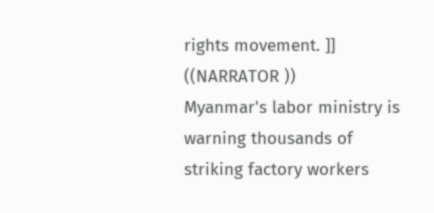rights movement. ]]
((NARRATOR ))
Myanmar's labor ministry is warning thousands of striking factory workers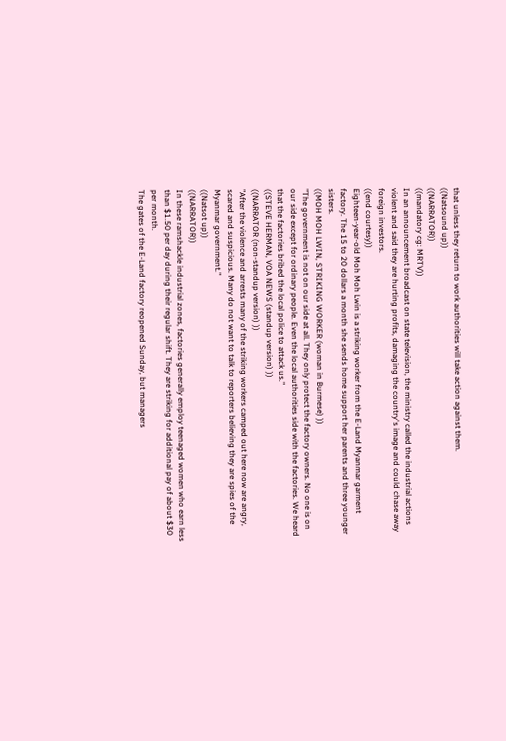that unless they return to work authorities will take action against them.
((Natsound up))
((NARRATOR))
((mandatory cg: MRTV))
In an announcement broadcast on state television, the ministry called the industrial actions violent and said they are hurting profits, damaging the country's image and could chase away foreign investors.
((end courtesy))
Eighteen-year-old Moh Moh Lwin is a striking worker from the E-Land Myanmar garment factory. The 15 to 20 dollars a month she sends home support her parents and three younger sisters.
((MOH MOH LWIN, STRIKING WORKER (woman in Burmese) ))
"The government is not on our side at all. They only protect the factory owners. No one is on our side except for ordinary people. Even the local authorities side with the factories. We heard that the factories bribed the local police to attack us."
((STEVE HERMAN, VOA NEWS (standup version) ))
((NARRATOR (non-standup version) ))
"After the violence and arrests many of the striking workers camped out here now are angry, scared and suspicious. Many do not want to talk to reporters believing they are spies of the Myanmar government."
((Natsot up))
((NARRATOR))
In these ramshackle industrial zones, factories generally employ teenaged women who earn less than $1.50 per day during their regular shift. They are striking for additional pay of about $30 per month.
The gates of the E-Land factory reopened Sunday, but managers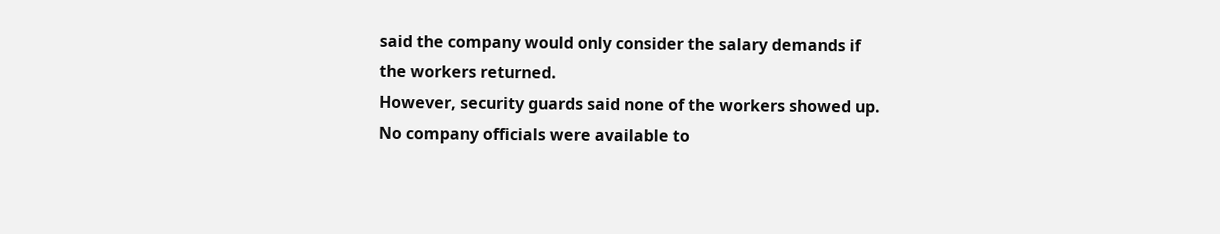said the company would only consider the salary demands if the workers returned.
However, security guards said none of the workers showed up. No company officials were available to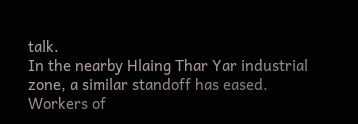talk.
In the nearby Hlaing Thar Yar industrial zone, a similar standoff has eased.
Workers of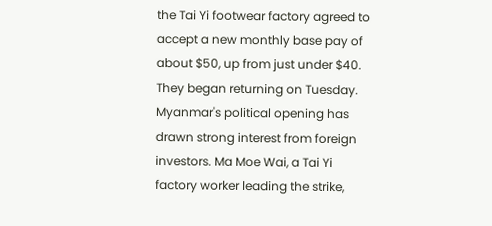the Tai Yi footwear factory agreed to accept a new monthly base pay of about $50, up from just under $40. They began returning on Tuesday.
Myanmar's political opening has drawn strong interest from foreign investors. Ma Moe Wai, a Tai Yi factory worker leading the strike,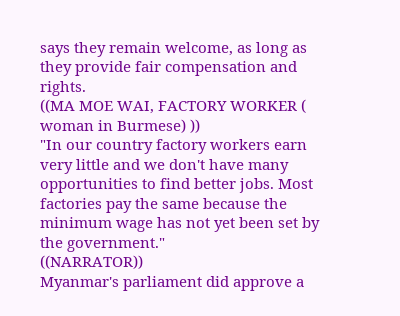says they remain welcome, as long as they provide fair compensation and rights.
((MA MOE WAI, FACTORY WORKER ( woman in Burmese) ))
"In our country factory workers earn very little and we don't have many opportunities to find better jobs. Most factories pay the same because the minimum wage has not yet been set by the government."
((NARRATOR))
Myanmar's parliament did approve a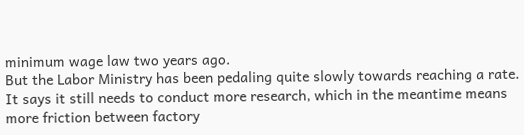minimum wage law two years ago.
But the Labor Ministry has been pedaling quite slowly towards reaching a rate. It says it still needs to conduct more research, which in the meantime means more friction between factory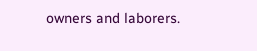owners and laborers.